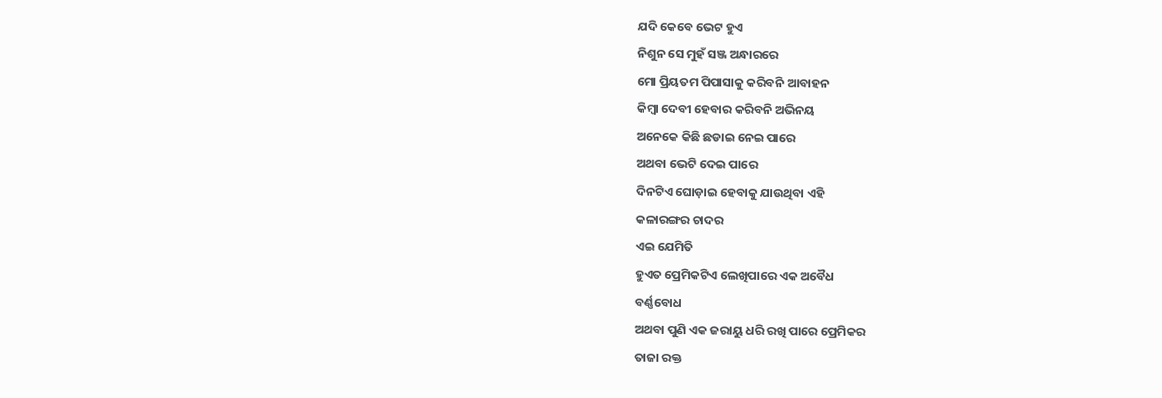ଯଦି କେବେ ଭେଟ ହୁଏ
ନିଶୁନ ସେ ମୁହଁ ସଞ୍ଜ ଅନ୍ଧାରରେ
ମୋ ପ୍ରିୟତମ ପିପାସାକୁ କରିବନି ଆବାହନ
କିମ୍ବା ଦେବୀ ହେବାର କରିବନି ଅଭିନୟ
ଅନେକେ କିଛି ଛଡାଇ ନେଇ ପାରେ
ଅଥବା ଭେଟି ଦେଇ ପାରେ
ଦିନଟିଏ ଘୋଡ଼ାଇ ହେବାକୁ ଯାଉଥିବା ଏହି
କଳାରଙ୍ଗର ଚାଦର
ଏଇ ଯେମିତି
ହୁଏତ ପ୍ରେମିକଟିଏ ଲେଖିପାରେ ଏକ ଅବୈଧ
ବର୍ଣ୍ଣବୋଧ
ଅଥବା ପୁଣି ଏକ ଜରାୟୁ ଧରି ରଖି ପାରେ ପ୍ରେମିକର
ତାଜା ରକ୍ତ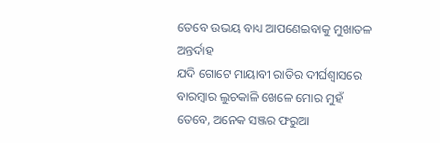ତେବେ ଉଭୟ ବାଧ୍ୟ ଆପଣେଇବାକୁ ମୁଖାତଳ
ଅନ୍ତର୍ଦାହ
ଯଦି ଗୋଟେ ମାୟାବୀ ରାତିର ଦୀର୍ଘଶ୍ୱାସରେ
ବାରମ୍ବାର ଲୁଚକାଳି ଖେଳେ ମୋର ମୁହଁ
ତେବେ, ଅନେକ ସଞ୍ଜର ଫରୁଆ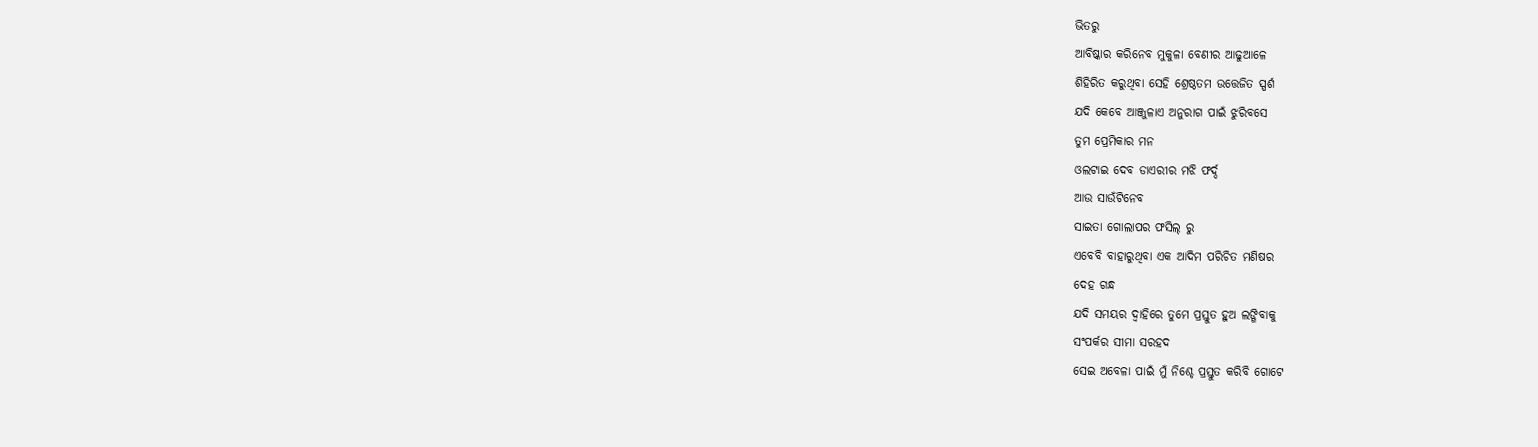ଭିତରୁ
ଆବିଷ୍କାର କରିନେବ ମୁକୁଳା ବେଣୀର ଆଢୁଆଳେ
ଶିହିରିତ କରୁଥିବା ସେହି ଶ୍ରେଷ୍ଠତମ ଉତ୍ତେଜିତ ସ୍ପର୍ଶ
ଯଦି କେବେ ଆଞ୍ଜୁଳାଏ ଅନୁରାଗ ପାଇଁ ଝୁରିବସେ
ତୁମ ପ୍ରେମିକାର ମନ
ଓଲଟାଇ ଦେବ ଡାଏରୀର ମଝି ଫର୍ଦ୍ଦ
ଆଉ ସାଉଁଟିନେବ
ସାଇତା ଗୋଲାପର ଫସିଲ୍ ରୁ
ଏବେବି ବାହାରୁଥିବା ଏକ ଆଦିମ ପରିଚିତ ମଣିଷର
ଦେହ ଗନ୍ଧ
ଯଦି ସମୟର ଦ୍ୱାହିରେ ତୁମେ ପ୍ରସ୍ତୁତ ହୁଅ ଲଙ୍ଗିବାକୁ
ସଂପର୍କର ସୀମା ସରହଦ
ସେଇ ଅବେଳା ପାଇଁ ମୁଁ ନିଶ୍ଚେ ପ୍ରସ୍ତୁତ କରିବି ଗୋଟେ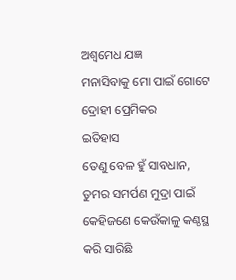ଅଶ୍ୱମେଧ ଯଜ୍ଞ
ମନାସିବାକୁ ମୋ ପାଇଁ ଗୋଟେ ଦ୍ରୋହୀ ପ୍ରେମିକର
ଇତିହାସ
ତେଣୁ ବେଳ ହୁଁ ସାବଧାନ,
ତୁମର ସମର୍ପଣ ମୁଦ୍ରା ପାଇଁ
କେହିଜଣେ କେଉଁକାଳୁ କଣ୍ଠସ୍ଥ କରି ସାରିଛି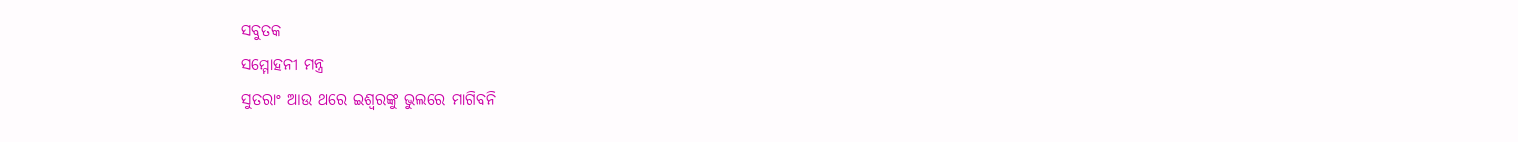ସବୁତକ
ସମ୍ମୋହନୀ ମନ୍ତ୍ର
ସୁତରାଂ ଆଉ ଥରେ ଇଶ୍ୱରଙ୍କୁ ଭୁଲରେ ମାଗିବନି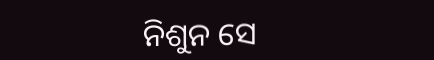ନିଶୁନ ସେ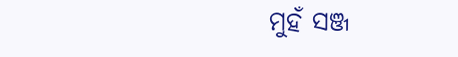ମୁହଁ ସଞ୍ଜ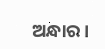ଅନ୍ଧାର।